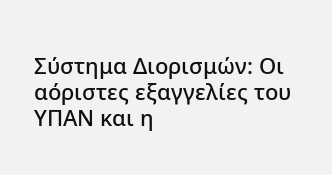Σύστημα Διορισμών: Οι αόριστες εξαγγελίες του ΥΠΑΝ και η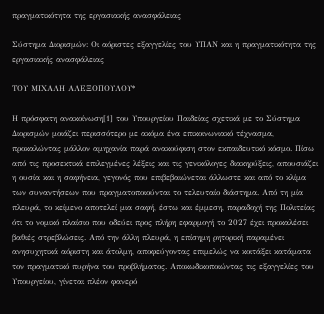πραγματικότητα της εργασιακής ανασφάλειας

Σύστημα Διορισμών: Οι αόριστες εξαγγελίες του ΥΠΑΝ και η πραγματικότητα της εργασιακής ανασφάλειας

ΤΟΥ ΜΙΧΑΛΗ ΑΛΕΞΟΠΟΥΛΟΥ*

Η πρόσφατη ανακοίνωση[1] του Υπουργείου Παιδείας σχετικά με το Σύστημα Διορισμών μοιάζει περισσότερο με ακόμα ένα επικοινωνιακό τέχνασμα, προκαλώντας μάλλον αμηχανία παρά ανακούφιση στον εκπαιδευτικό κόσμο. Πίσω από τις προσεκτικά επιλεγμένες λέξεις και τις γενικόλογες διακηρύξεις, απουσιάζει η ουσία και η σαφήνεια, γεγονός που επιβεβαιώνεται άλλωστε και από το κλίμα των συναντήσεων που πραγματοποιούνται το τελευταίο διάστημα. Από τη μία πλευρά, το κείμενο αποτελεί μια σαφή, έστω και έμμεση, παραδοχή της Πολιτείας ότι το νομικό πλαίσιο που οδεύει προς πλήρη εφαρμογή το 2027 έχει προκαλέσει βαθιές στρεβλώσεις. Από την άλλη πλευρά, η επίσημη ρητορική παραμένει ανησυχητικά αόριστη και άτολμη, αποφεύγοντας επιμελώς να κοιτάξει κατάματα τον πραγματικό πυρήνα του προβλήματος. Αποκωδικοποιώντας τις εξαγγελίες του Υπουργείου, γίνεται πλέον φανερό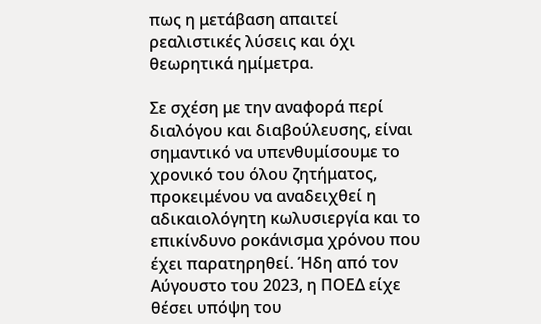πως η μετάβαση απαιτεί ρεαλιστικές λύσεις και όχι θεωρητικά ημίμετρα.

Σε σχέση με την αναφορά περί διαλόγου και διαβούλευσης, είναι σημαντικό να υπενθυμίσουμε το χρονικό του όλου ζητήματος, προκειμένου να αναδειχθεί η αδικαιολόγητη κωλυσιεργία και το επικίνδυνο ροκάνισμα χρόνου που έχει παρατηρηθεί. Ήδη από τον Αύγουστο του 2023, η ΠΟΕΔ είχε θέσει υπόψη του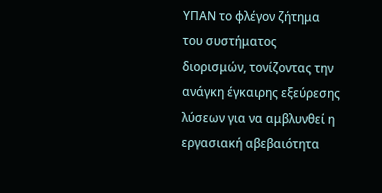ΥΠΑΝ το φλέγον ζήτημα του συστήματος διορισμών, τονίζοντας την ανάγκη έγκαιρης εξεύρεσης λύσεων για να αμβλυνθεί η εργασιακή αβεβαιότητα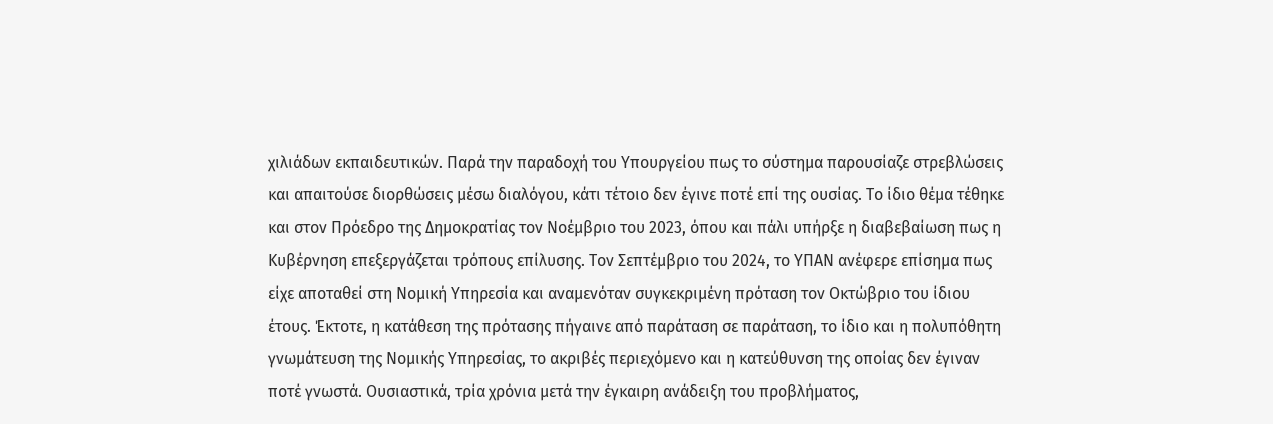χιλιάδων εκπαιδευτικών. Παρά την παραδοχή του Υπουργείου πως το σύστημα παρουσίαζε στρεβλώσεις και απαιτούσε διορθώσεις μέσω διαλόγου, κάτι τέτοιο δεν έγινε ποτέ επί της ουσίας. Το ίδιο θέμα τέθηκε και στον Πρόεδρο της Δημοκρατίας τον Νοέμβριο του 2023, όπου και πάλι υπήρξε η διαβεβαίωση πως η Κυβέρνηση επεξεργάζεται τρόπους επίλυσης. Τον Σεπτέμβριο του 2024, το ΥΠΑΝ ανέφερε επίσημα πως είχε αποταθεί στη Νομική Υπηρεσία και αναμενόταν συγκεκριμένη πρόταση τον Οκτώβριο του ίδιου έτους. Έκτοτε, η κατάθεση της πρότασης πήγαινε από παράταση σε παράταση, το ίδιο και η πολυπόθητη γνωμάτευση της Νομικής Υπηρεσίας, το ακριβές περιεχόμενο και η κατεύθυνση της οποίας δεν έγιναν ποτέ γνωστά. Ουσιαστικά, τρία χρόνια μετά την έγκαιρη ανάδειξη του προβλήματος,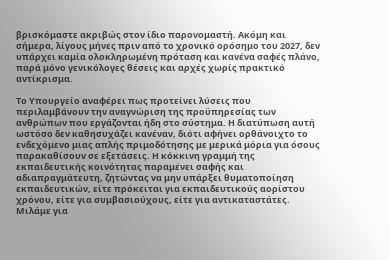βρισκόμαστε ακριβώς στον ίδιο παρονομαστή. Ακόμη και σήμερα, λίγους μήνες πριν από το χρονικό ορόσημο του 2027, δεν υπάρχει καμία ολοκληρωμένη πρόταση και κανένα σαφές πλάνο, παρά μόνο γενικόλογες θέσεις και αρχές χωρίς πρακτικό αντίκρισμα.

Το Υπουργείο αναφέρει πως προτείνει λύσεις που περιλαμβάνουν την αναγνώριση της προϋπηρεσίας των ανθρώπων που εργάζονται ήδη στο σύστημα. Η διατύπωση αυτή ωστόσο δεν καθησυχάζει κανέναν, διότι αφήνει ορθάνοιχτο το ενδεχόμενο μιας απλής πριμοδότησης με μερικά μόρια για όσους παρακαθίσουν σε εξετάσεις. Η κόκκινη γραμμή της εκπαιδευτικής κοινότητας παραμένει σαφής και αδιαπραγμάτευτη, ζητώντας να μην υπάρξει θυματοποίηση εκπαιδευτικών, είτε πρόκειται για εκπαιδευτικούς αορίστου χρόνου, είτε για συμβασιούχους, είτε για αντικαταστάτες. Μιλάμε για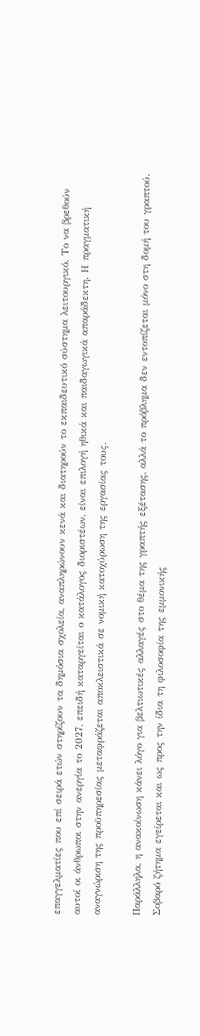επαγγελματίες που επί σειρά ετών στηρίζουν τα δημόσια σχολεία, αναπληρώνουν κενά και διατηρούν το εκπαιδευτικό σύστημα λειτουργικό. Το να βρεθούν αυτοί οι άνθρωποι στην ανεργία το 2027, επειδή καταργείται ο κατάλογος διοριστέων, είναι επιλογή ηθικά και παιδαγωγικά απαράδεκτη. Η πραγματική αναγνώριση της προϋπηρεσίας μεταφράζεται αποκλειστικά σε νομική κατοχύρωση της εργασίας τους.

Παράλληλα, η ανακοίνωση κάνει λόγο για βελτιωτικές αλλαγές στο θέμα της γραπτής εξέτασης, αλλά το πρόβλημα δεν εντοπίζεται μόνο στη δομή του γραπτού. Σοβαρό ζήτημα εγείρεται και ως προς την ίδια τη φιλοσοφία της εμμονικής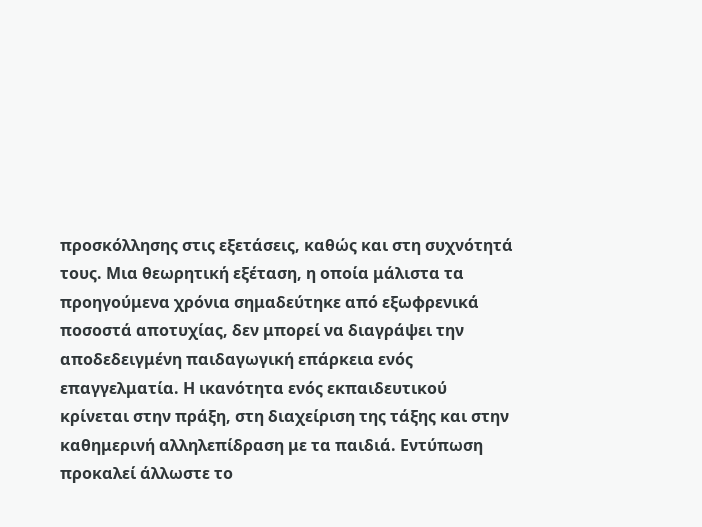προσκόλλησης στις εξετάσεις, καθώς και στη συχνότητά τους. Μια θεωρητική εξέταση, η οποία μάλιστα τα προηγούμενα χρόνια σημαδεύτηκε από εξωφρενικά ποσοστά αποτυχίας, δεν μπορεί να διαγράψει την αποδεδειγμένη παιδαγωγική επάρκεια ενός επαγγελματία. Η ικανότητα ενός εκπαιδευτικού κρίνεται στην πράξη, στη διαχείριση της τάξης και στην καθημερινή αλληλεπίδραση με τα παιδιά. Εντύπωση προκαλεί άλλωστε το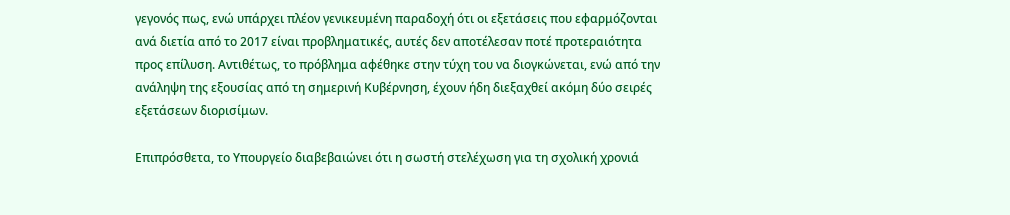γεγονός πως, ενώ υπάρχει πλέον γενικευμένη παραδοχή ότι οι εξετάσεις που εφαρμόζονται ανά διετία από το 2017 είναι προβληματικές, αυτές δεν αποτέλεσαν ποτέ προτεραιότητα προς επίλυση. Αντιθέτως, το πρόβλημα αφέθηκε στην τύχη του να διογκώνεται, ενώ από την ανάληψη της εξουσίας από τη σημερινή Κυβέρνηση, έχουν ήδη διεξαχθεί ακόμη δύο σειρές εξετάσεων διορισίμων.

Επιπρόσθετα, το Υπουργείο διαβεβαιώνει ότι η σωστή στελέχωση για τη σχολική χρονιά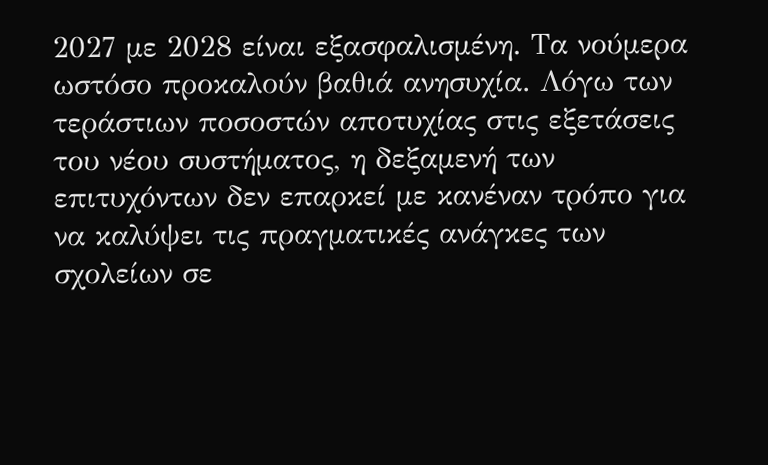2027 με 2028 είναι εξασφαλισμένη. Τα νούμερα ωστόσο προκαλούν βαθιά ανησυχία. Λόγω των τεράστιων ποσοστών αποτυχίας στις εξετάσεις του νέου συστήματος, η δεξαμενή των επιτυχόντων δεν επαρκεί με κανέναν τρόπο για να καλύψει τις πραγματικές ανάγκες των σχολείων σε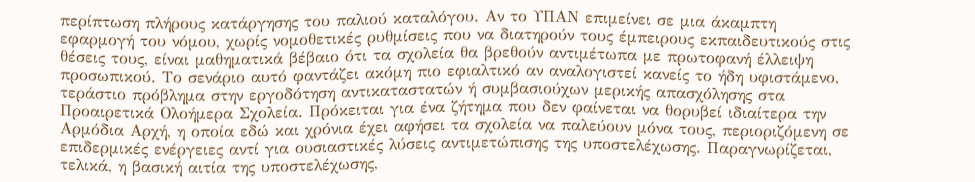περίπτωση πλήρους κατάργησης του παλιού καταλόγου. Αν το ΥΠΑΝ επιμείνει σε μια άκαμπτη εφαρμογή του νόμου, χωρίς νομοθετικές ρυθμίσεις που να διατηρούν τους έμπειρους εκπαιδευτικούς στις θέσεις τους, είναι μαθηματικά βέβαιο ότι τα σχολεία θα βρεθούν αντιμέτωπα με πρωτοφανή έλλειψη προσωπικού. Το σενάριο αυτό φαντάζει ακόμη πιο εφιαλτικό αν αναλογιστεί κανείς το ήδη υφιστάμενο, τεράστιο πρόβλημα στην εργοδότηση αντικαταστατών ή συμβασιούχων μερικής απασχόλησης στα Προαιρετικά Ολοήμερα Σχολεία. Πρόκειται για ένα ζήτημα που δεν φαίνεται να θορυβεί ιδιαίτερα την Αρμόδια Αρχή, η οποία εδώ και χρόνια έχει αφήσει τα σχολεία να παλεύουν μόνα τους, περιοριζόμενη σε επιδερμικές ενέργειες αντί για ουσιαστικές λύσεις αντιμετώπισης της υποστελέχωσης. Παραγνωρίζεται, τελικά, η βασική αιτία της υποστελέχωσης,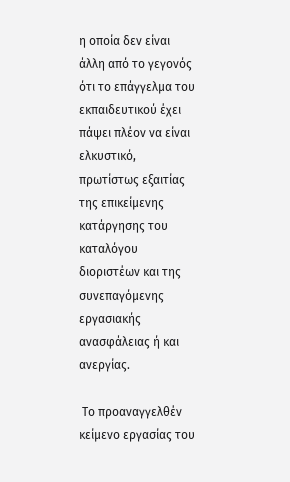η οποία δεν είναι άλλη από το γεγονός ότι το επάγγελμα του εκπαιδευτικού έχει πάψει πλέον να είναι ελκυστικό, πρωτίστως εξαιτίας της επικείμενης κατάργησης του καταλόγου διοριστέων και της συνεπαγόμενης εργασιακής ανασφάλειας ή και ανεργίας.

 Το προαναγγελθέν κείμενο εργασίας του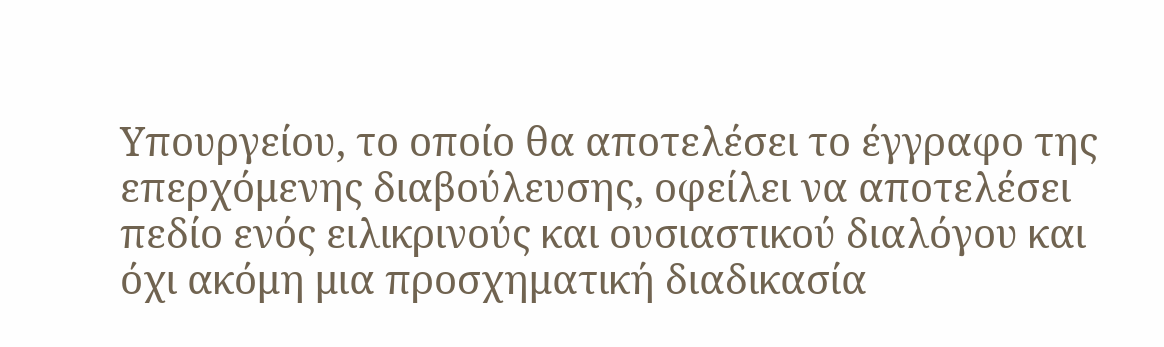Υπουργείου, το οποίο θα αποτελέσει το έγγραφο της επερχόμενης διαβούλευσης, οφείλει να αποτελέσει πεδίο ενός ειλικρινούς και ουσιαστικού διαλόγου και όχι ακόμη μια προσχηματική διαδικασία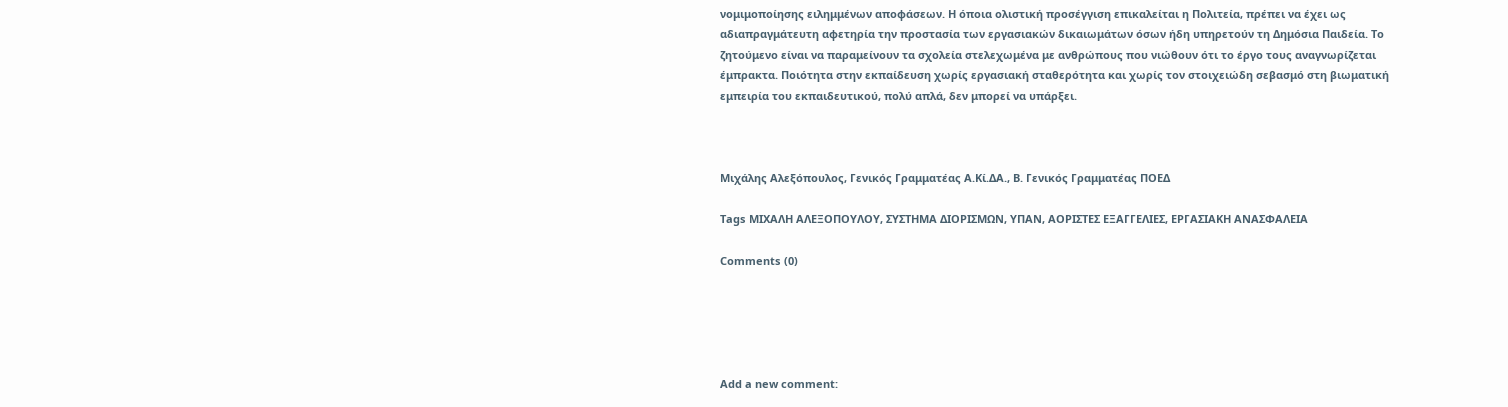νομιμοποίησης ειλημμένων αποφάσεων. Η όποια ολιστική προσέγγιση επικαλείται η Πολιτεία, πρέπει να έχει ως αδιαπραγμάτευτη αφετηρία την προστασία των εργασιακών δικαιωμάτων όσων ήδη υπηρετούν τη Δημόσια Παιδεία. Το ζητούμενο είναι να παραμείνουν τα σχολεία στελεχωμένα με ανθρώπους που νιώθουν ότι το έργο τους αναγνωρίζεται έμπρακτα. Ποιότητα στην εκπαίδευση χωρίς εργασιακή σταθερότητα και χωρίς τον στοιχειώδη σεβασμό στη βιωματική εμπειρία του εκπαιδευτικού, πολύ απλά, δεν μπορεί να υπάρξει.



Μιχάλης Αλεξόπουλος, Γενικός Γραμματέας Α.Κί.ΔΑ., Β. Γενικός Γραμματέας ΠΟΕΔ

Tags ΜΙΧΑΛΗ ΑΛΕΞΟΠΟΥΛΟΥ, ΣΥΣΤΗΜΑ ΔΙΟΡΙΣΜΩΝ, ΥΠΑΝ, ΑΟΡΙΣΤΕΣ ΕΞΑΓΓΕΛΙΕΣ, ΕΡΓΑΣΙΑΚΗ ΑΝΑΣΦΑΛΕΙΑ

Comments (0)





Add a new comment: